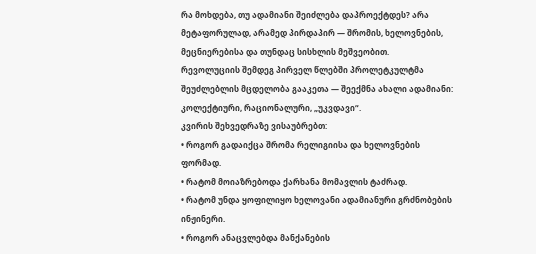რა მოხდება, თუ ადამიანი შეიძლება დაპროექტდეს? არა მეტაფორულად, არამედ პირდაპირ — შრომის, ხელოვნების, მეცნიერებისა და თუნდაც სისხლის მეშვეობით.
რევოლუციის შემდეგ პირველ წლებში პროლეტკულტმა შეუძლებლის მცდელობა გააკეთა — შეექმნა ახალი ადამიანი: კოლექტიური, რაციონალური, „უკვდავი“.
კვირის შეხვედრაზე ვისაუბრებთ:
• როგორ გადაიქცა შრომა რელიგიისა და ხელოვნების ფორმად.
• რატომ მოიაზრებოდა ქარხანა მომავლის ტაძრად.
• რატომ უნდა ყოფილიყო ხელოვანი ადამიანური გრძნობების ინჟინერი.
• როგორ ანაცვლებდა მანქანების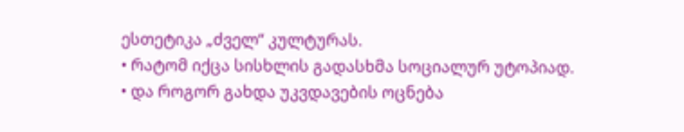ესთეტიკა „ძველ“ კულტურას.
• რატომ იქცა სისხლის გადასხმა სოციალურ უტოპიად.
• და როგორ გახდა უკვდავების ოცნება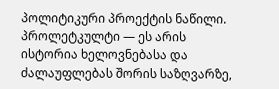პოლიტიკური პროექტის ნაწილი.
პროლეტკულტი — ეს არის ისტორია ხელოვნებასა და ძალაუფლებას შორის საზღვარზე,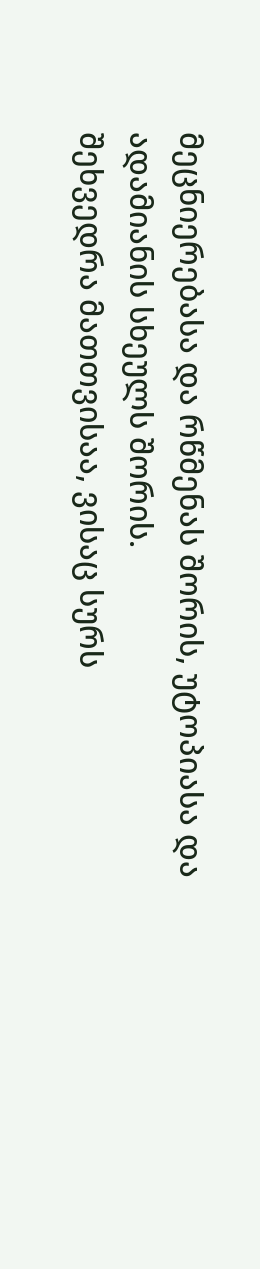მეცნიერებასა და რწმენას შორის, უტოპიასა და ადამიანის სხეულს შორის.
შეხვედრა მათთვისაა, ვისაც სურს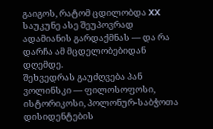გაიგოს, რატომ ცდილობდა XX საუკუნე ასე შეუპოვრად ადამიანის გარდაქმნას — და რა დარჩა ამ მცდელობებიდან დღემდე.
შეხვედრას გაუძღვება პან ვოლინსკი — ფილოსოფოსი, ისტორიკოსი, პოლონურ-საბჭოთა დისიდენტების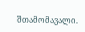შთამომავალი.